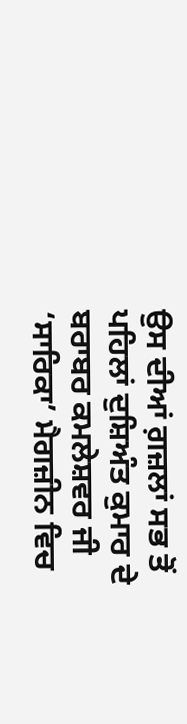ਉਸ ਦੀਆਂ ਗ਼ਜ਼ਲਾਂ ਸਭ ਤੋਂ ਪਹਿਲਾਂ ਦੁਸ਼ਿਅੰਤ ਕੁਮਾਰ ਦੇ ਬਰਾਬਰ ਕਮਲੇਸ਼ਵਰ ਜੀ ‘ਸਾਰਿਕਾ’ ਮੈਗਜ਼ੀਨ ਵਿਚ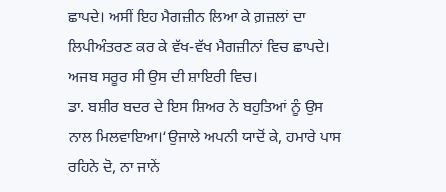ਛਾਪਦੇ। ਅਸੀਂ ਇਹ ਮੈਗਜ਼ੀਨ ਲਿਆ ਕੇ ਗ਼ਜ਼ਲਾਂ ਦਾ ਲਿਪੀਅੰਤਰਣ ਕਰ ਕੇ ਵੱਖ-ਵੱਖ ਮੈਗਜ਼ੀਨਾਂ ਵਿਚ ਛਾਪਦੇ। ਅਜਬ ਸਰੂਰ ਸੀ ਉਸ ਦੀ ਸ਼ਾਇਰੀ ਵਿਚ।
ਡਾ. ਬਸ਼ੀਰ ਬਦਰ ਦੇ ਇਸ ਸ਼ਿਅਰ ਨੇ ਬਹੁਤਿਆਂ ਨੂੰ ਉਸ ਨਾਲ ਮਿਲਵਾਇਆ।‘ਉਜਾਲੇ ਅਪਨੀ ਯਾਦੋਂ ਕੇ, ਹਮਾਰੇ ਪਾਸ ਰਹਿਨੇ ਦੋ, ਨਾ ਜਾਨੇਂ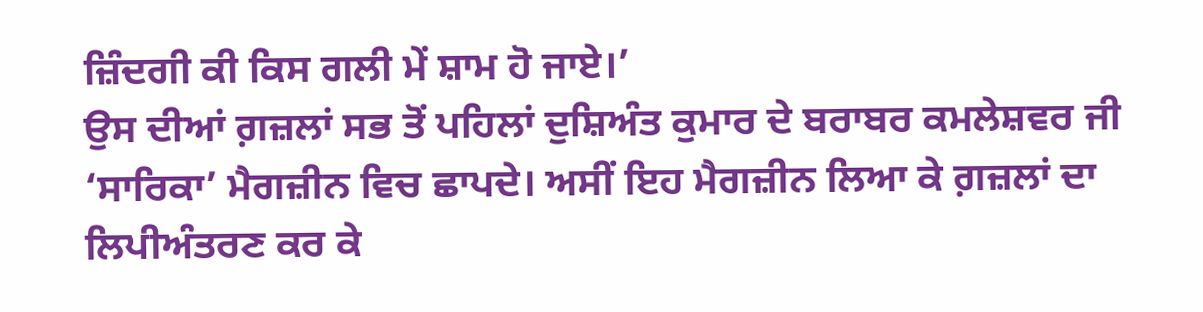ਜ਼ਿੰਦਗੀ ਕੀ ਕਿਸ ਗਲੀ ਮੇਂ ਸ਼ਾਮ ਹੋ ਜਾਏ।’
ਉਸ ਦੀਆਂ ਗ਼ਜ਼ਲਾਂ ਸਭ ਤੋਂ ਪਹਿਲਾਂ ਦੁਸ਼ਿਅੰਤ ਕੁਮਾਰ ਦੇ ਬਰਾਬਰ ਕਮਲੇਸ਼ਵਰ ਜੀ ‘ਸਾਰਿਕਾ’ ਮੈਗਜ਼ੀਨ ਵਿਚ ਛਾਪਦੇ। ਅਸੀਂ ਇਹ ਮੈਗਜ਼ੀਨ ਲਿਆ ਕੇ ਗ਼ਜ਼ਲਾਂ ਦਾ ਲਿਪੀਅੰਤਰਣ ਕਰ ਕੇ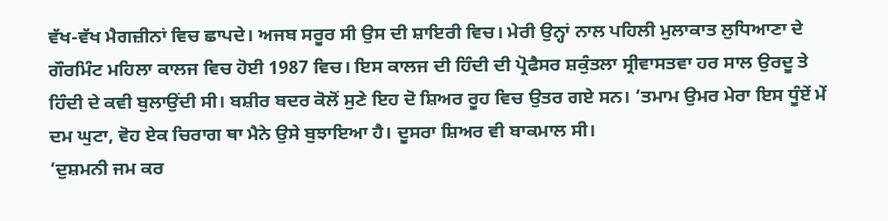ਵੱਖ-ਵੱਖ ਮੈਗਜ਼ੀਨਾਂ ਵਿਚ ਛਾਪਦੇ। ਅਜਬ ਸਰੂਰ ਸੀ ਉਸ ਦੀ ਸ਼ਾਇਰੀ ਵਿਚ। ਮੇਰੀ ਉਨ੍ਹਾਂ ਨਾਲ ਪਹਿਲੀ ਮੁਲਾਕਾਤ ਲੁਧਿਆਣਾ ਦੇ ਗੌਰਮਿੰਟ ਮਹਿਲਾ ਕਾਲਜ ਵਿਚ ਹੋਈ 1987 ਵਿਚ। ਇਸ ਕਾਲਜ ਦੀ ਹਿੰਦੀ ਦੀ ਪ੍ਰੋਫੈਸਰ ਸ਼ਕੁੰਤਲਾ ਸ੍ਰੀਵਾਸਤਵਾ ਹਰ ਸਾਲ ਉਰਦੂ ਤੇ ਹਿੰਦੀ ਦੇ ਕਵੀ ਬੁਲਾਉਂਦੀ ਸੀ। ਬਸ਼ੀਰ ਬਦਰ ਕੋਲੋਂ ਸੁਣੇ ਇਹ ਦੋ ਸ਼ਿਅਰ ਰੂਹ ਵਿਚ ਉਤਰ ਗਏ ਸਨ। ‘ਤਮਾਮ ਉਮਰ ਮੇਰਾ ਇਸ ਧੂੰਏਂ ਮੇਂ ਦਮ ਘੁਟਾ, ਵੋਹ ਏਕ ਚਿਰਾਗ ਥਾ ਮੈਨੇ ਉਸੇ ਬੁਝਾਇਆ ਹੈ। ਦੂਸਰਾ ਸ਼ਿਅਰ ਵੀ ਬਾਕਮਾਲ ਸੀ।
‘ਦੁਸ਼ਮਨੀ ਜਮ ਕਰ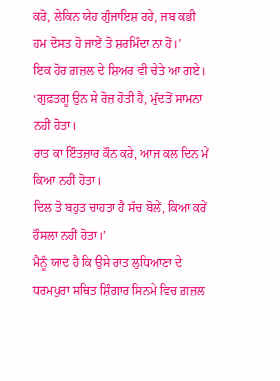ਕਰੋ, ਲੇਕਿਨ ਯੇਹ ਗੁੰਜਾਇਸ਼ ਰਹੇ, ਜਬ ਕਭੀ ਹਮ ਦੋਸਤ ਹੋ ਜਾਏਂ ਤੋ ਸ਼ਰਮਿੰਦਾ ਨਾ ਹੋਂ।’
ਇਕ ਹੋਰ ਗ਼ਜ਼ਲ ਦੇ ਸ਼ਿਅਰ ਵੀ ਚੇਤੇ ਆ ਗਏ।
‘ਗੁਫ਼ਤਗੂ ਉਨ ਸੇ ਰੋਜ਼ ਹੋਤੀ ਹੈ, ਮੁੱਦਤੋਂ ਸਾਮਨਾ ਨਹੀਂ ਹੋਤਾ।
ਰਾਤ ਕਾ ਇੰਤਜ਼ਾਰ ਕੌਨ ਕਰੇ, ਆਜ ਕਲ ਦਿਨ ਮੇਂ ਕਿਆ ਨਹੀਂ ਹੋਤਾ।
ਦਿਲ ਤੋ ਬਹੁਤ ਚਾਹਤਾ ਹੈ ਸੱਚ ਬੋਲੇਂ, ਕਿਆ ਕਰੇਂ ਹੌਸਲਾ ਨਹੀਂ ਹੋਤਾ।’
ਮੈਨੂੰ ਯਾਦ ਹੈ ਕਿ ਉਸੇ ਰਾਤ ਲੁਧਿਆਣਾ ਦੇ ਧਰਮਪੁਰਾ ਸਥਿਤ ਸ਼ਿੰਗਾਰ ਸਿਨਮੇ ਵਿਚ ਗ਼ਜ਼ਲ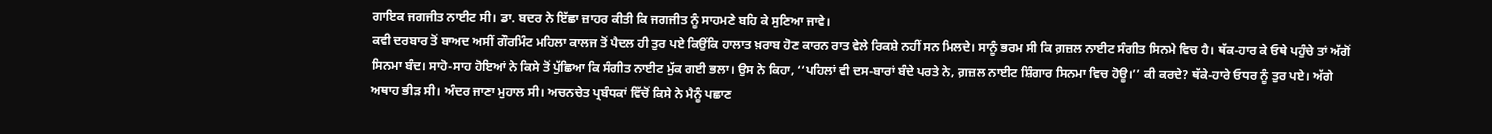ਗਾਇਕ ਜਗਜੀਤ ਨਾਈਟ ਸੀ। ਡਾ. ਬਦਰ ਨੇ ਇੱਛਾ ਜ਼ਾਹਰ ਕੀਤੀ ਕਿ ਜਗਜੀਤ ਨੂੰ ਸਾਹਮਣੇ ਬਹਿ ਕੇ ਸੁਣਿਆ ਜਾਵੇ।
ਕਵੀ ਦਰਬਾਰ ਤੋਂ ਬਾਅਦ ਅਸੀਂ ਗੌਰਮਿੰਟ ਮਹਿਲਾ ਕਾਲਜ ਤੋਂ ਪੈਦਲ ਹੀ ਤੁਰ ਪਏ ਕਿਉਂਕਿ ਹਾਲਾਤ ਖ਼ਰਾਬ ਹੋਣ ਕਾਰਨ ਰਾਤ ਵੇਲੇ ਰਿਕਸ਼ੇ ਨਹੀਂ ਸਨ ਮਿਲਦੇ। ਸਾਨੂੰ ਭਰਮ ਸੀ ਕਿ ਗ਼ਜ਼ਲ ਨਾਈਟ ਸੰਗੀਤ ਸਿਨਮੇ ਵਿਚ ਹੈ। ਥੱਕ-ਹਾਰ ਕੇ ਓਥੇ ਪਹੁੰਚੇ ਤਾਂ ਅੱਗੋਂ ਸਿਨਮਾ ਬੰਦ। ਸਾਹੋ-ਸਾਹ ਹੋਇਆਂ ਨੇ ਕਿਸੇ ਤੋਂ ਪੁੱਛਿਆ ਕਿ ਸੰਗੀਤ ਨਾਈਟ ਮੁੱਕ ਗਈ ਭਲਾ। ਉਸ ਨੇ ਕਿਹਾ, ‘‘ਪਹਿਲਾਂ ਵੀ ਦਸ-ਬਾਰਾਂ ਬੰਦੇ ਪਰਤੇ ਨੇ, ਗ਼ਜ਼ਲ ਨਾਈਟ ਸ਼ਿੰਗਾਰ ਸਿਨਮਾ ਵਿਚ ਹੋਊ।’’ ਕੀ ਕਰਦੇ? ਥੱਕੇ-ਹਾਰੇ ਓਧਰ ਨੂੰ ਤੁਰ ਪਏ। ਅੱਗੇ ਅਥਾਹ ਭੀੜ ਸੀ। ਅੰਦਰ ਜਾਣਾ ਮੁਹਾਲ ਸੀ। ਅਚਨਚੇਤ ਪ੍ਰਬੰਧਕਾਂ ਵਿੱਚੋਂ ਕਿਸੇ ਨੇ ਮੈਨੂੰ ਪਛਾਣ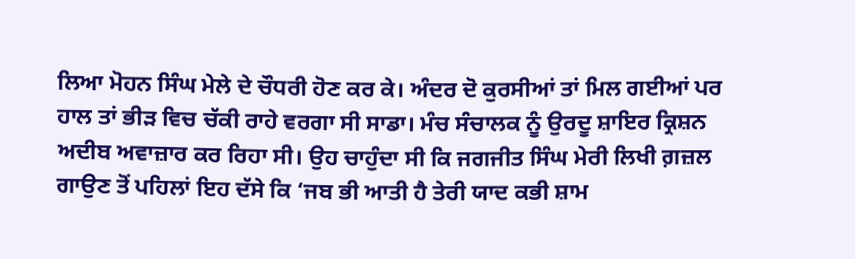ਲਿਆ ਮੋਹਨ ਸਿੰਘ ਮੇਲੇ ਦੇ ਚੌਧਰੀ ਹੋਣ ਕਰ ਕੇ। ਅੰਦਰ ਦੋ ਕੁਰਸੀਆਂ ਤਾਂ ਮਿਲ ਗਈਆਂ ਪਰ ਹਾਲ ਤਾਂ ਭੀੜ ਵਿਚ ਚੱਕੀ ਰਾਹੇ ਵਰਗਾ ਸੀ ਸਾਡਾ। ਮੰਚ ਸੰਚਾਲਕ ਨੂੰ ਉਰਦੂ ਸ਼ਾਇਰ ਕ੍ਰਿਸ਼ਨ ਅਦੀਬ ਅਵਾਜ਼ਾਰ ਕਰ ਰਿਹਾ ਸੀ। ਉਹ ਚਾਹੁੰਦਾ ਸੀ ਕਿ ਜਗਜੀਤ ਸਿੰਘ ਮੇਰੀ ਲਿਖੀ ਗ਼ਜ਼ਲ ਗਾਉਣ ਤੋਂ ਪਹਿਲਾਂ ਇਹ ਦੱਸੇ ਕਿ ‘ਜਬ ਭੀ ਆਤੀ ਹੈ ਤੇਰੀ ਯਾਦ ਕਭੀ ਸ਼ਾਮ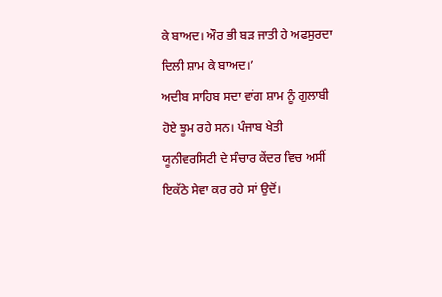ਕੇ ਬਾਅਦ। ਔਰ ਭੀ ਬੜ ਜਾਤੀ ਹੇ ਅਫਸੁਰਦਾ ਦਿਲੀ ਸ਼ਾਮ ਕੇ ਬਾਅਦ।’
ਅਦੀਬ ਸਾਹਿਬ ਸਦਾ ਵਾਂਗ ਸ਼ਾਮ ਨੂੰ ਗੁਲਾਬੀ ਹੋਏ ਝੂਮ ਰਹੇ ਸਨ। ਪੰਜਾਬ ਖੇਤੀ ਯੂਨੀਵਰਸਿਟੀ ਦੇ ਸੰਚਾਰ ਕੇਂਦਰ ਵਿਚ ਅਸੀਂ ਇਕੱਠੇ ਸੇਵਾ ਕਰ ਰਹੇ ਸਾਂ ਉਦੋਂ।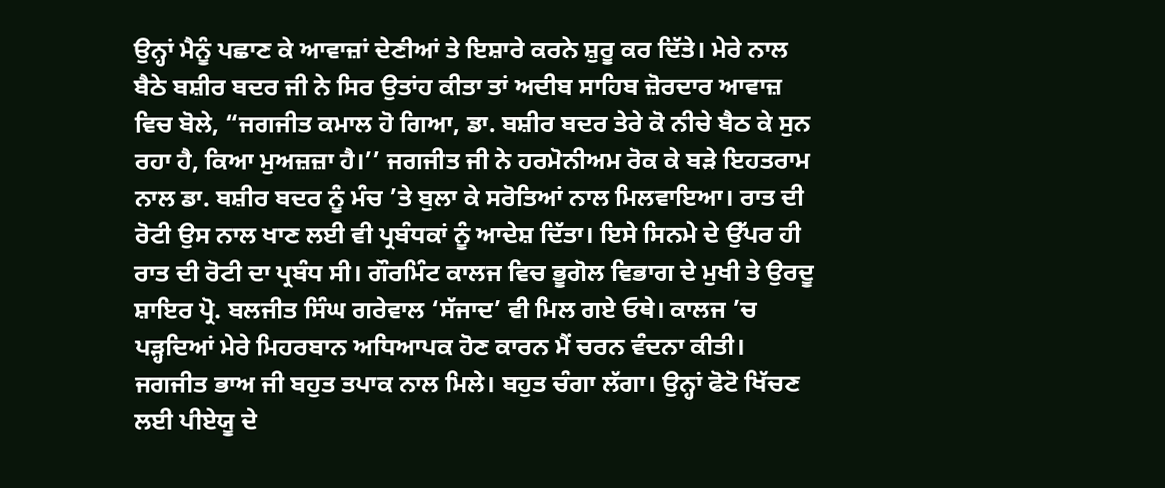ਉਨ੍ਹਾਂ ਮੈਨੂੰ ਪਛਾਣ ਕੇ ਆਵਾਜ਼ਾਂ ਦੇਣੀਆਂ ਤੇ ਇਸ਼ਾਰੇ ਕਰਨੇ ਸ਼ੁਰੂ ਕਰ ਦਿੱਤੇ। ਮੇਰੇ ਨਾਲ ਬੈਠੇ ਬਸ਼ੀਰ ਬਦਰ ਜੀ ਨੇ ਸਿਰ ਉਤਾਂਹ ਕੀਤਾ ਤਾਂ ਅਦੀਬ ਸਾਹਿਬ ਜ਼ੋਰਦਾਰ ਆਵਾਜ਼ ਵਿਚ ਬੋਲੇ, “ਜਗਜੀਤ ਕਮਾਲ ਹੋ ਗਿਆ, ਡਾ. ਬਸ਼ੀਰ ਬਦਰ ਤੇਰੇ ਕੋ ਨੀਚੇ ਬੈਠ ਕੇ ਸੁਨ ਰਹਾ ਹੈ, ਕਿਆ ਮੁਅਜ਼ਜ਼ਾ ਹੈ।’’ ਜਗਜੀਤ ਜੀ ਨੇ ਹਰਮੋਨੀਅਮ ਰੋਕ ਕੇ ਬੜੇ ਇਹਤਰਾਮ ਨਾਲ ਡਾ. ਬਸ਼ੀਰ ਬਦਰ ਨੂੰ ਮੰਚ ’ਤੇ ਬੁਲਾ ਕੇ ਸਰੋਤਿਆਂ ਨਾਲ ਮਿਲਵਾਇਆ। ਰਾਤ ਦੀ ਰੋਟੀ ਉਸ ਨਾਲ ਖਾਣ ਲਈ ਵੀ ਪ੍ਰਬੰਧਕਾਂ ਨੂੰ ਆਦੇਸ਼ ਦਿੱਤਾ। ਇਸੇ ਸਿਨਮੇ ਦੇ ਉੱਪਰ ਹੀ ਰਾਤ ਦੀ ਰੋਟੀ ਦਾ ਪ੍ਰਬੰਧ ਸੀ। ਗੌਰਮਿੰਟ ਕਾਲਜ ਵਿਚ ਭੂਗੋਲ ਵਿਭਾਗ ਦੇ ਮੁਖੀ ਤੇ ਉਰਦੂ ਸ਼ਾਇਰ ਪ੍ਰੋ. ਬਲਜੀਤ ਸਿੰਘ ਗਰੇਵਾਲ ‘ਸੱਜਾਦ’ ਵੀ ਮਿਲ ਗਏ ਓਥੇ। ਕਾਲਜ ’ਚ ਪੜ੍ਹਦਿਆਂ ਮੇਰੇ ਮਿਹਰਬਾਨ ਅਧਿਆਪਕ ਹੋਣ ਕਾਰਨ ਮੈਂ ਚਰਨ ਵੰਦਨਾ ਕੀਤੀ। ਜਗਜੀਤ ਭਾਅ ਜੀ ਬਹੁਤ ਤਪਾਕ ਨਾਲ ਮਿਲੇ। ਬਹੁਤ ਚੰਗਾ ਲੱਗਾ। ਉਨ੍ਹਾਂ ਫੋਟੋ ਖਿੱਚਣ ਲਈ ਪੀਏਯੂ ਦੇ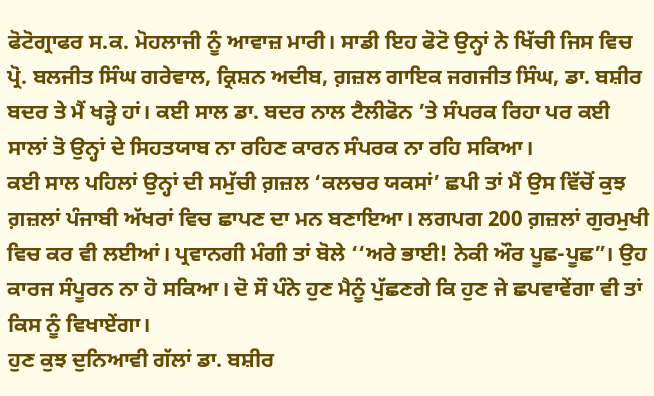ਫੋਟੋਗ੍ਰਾਫਰ ਸ.ਕ. ਮੋਹਲਾਜੀ ਨੂੰ ਆਵਾਜ਼ ਮਾਰੀ। ਸਾਡੀ ਇਹ ਫੋਟੋ ਉਨ੍ਹਾਂ ਨੇ ਖਿੱਚੀ ਜਿਸ ਵਿਚ ਪ੍ਰੋ. ਬਲਜੀਤ ਸਿੰਘ ਗਰੇਵਾਲ, ਕ੍ਰਿਸ਼ਨ ਅਦੀਬ, ਗ਼ਜ਼ਲ ਗਾਇਕ ਜਗਜੀਤ ਸਿੰਘ, ਡਾ. ਬਸ਼ੀਰ ਬਦਰ ਤੇ ਮੈਂ ਖੜ੍ਹੇ ਹਾਂ। ਕਈ ਸਾਲ ਡਾ. ਬਦਰ ਨਾਲ ਟੈਲੀਫੋਨ ’ਤੇ ਸੰਪਰਕ ਰਿਹਾ ਪਰ ਕਈ ਸਾਲਾਂ ਤੋ ਉਨ੍ਹਾਂ ਦੇ ਸਿਹਤਯਾਬ ਨਾ ਰਹਿਣ ਕਾਰਨ ਸੰਪਰਕ ਨਾ ਰਹਿ ਸਕਿਆ।
ਕਈ ਸਾਲ ਪਹਿਲਾਂ ਉਨ੍ਹਾਂ ਦੀ ਸਮੁੱਚੀ ਗ਼ਜ਼ਲ ‘ਕਲਚਰ ਯਕਸਾਂ’ ਛਪੀ ਤਾਂ ਮੈਂ ਉਸ ਵਿੱਚੋਂ ਕੁਝ ਗ਼ਜ਼ਲਾਂ ਪੰਜਾਬੀ ਅੱਖਰਾਂ ਵਿਚ ਛਾਪਣ ਦਾ ਮਨ ਬਣਾਇਆ। ਲਗਪਗ 200 ਗ਼ਜ਼ਲਾਂ ਗੁਰਮੁਖੀ ਵਿਚ ਕਰ ਵੀ ਲਈਆਂ। ਪ੍ਰਵਾਨਗੀ ਮੰਗੀ ਤਾਂ ਬੋਲੇ ‘‘ਅਰੇ ਭਾਈ! ਨੇਕੀ ਔਰ ਪੂਛ-ਪੂਛ”। ਉਹ ਕਾਰਜ ਸੰਪੂਰਨ ਨਾ ਹੋ ਸਕਿਆ। ਦੋ ਸੌ ਪੰਨੇ ਹੁਣ ਮੈਨੂੰ ਪੁੱਛਣਗੇ ਕਿ ਹੁਣ ਜੇ ਛਪਵਾਵੇਂਗਾ ਵੀ ਤਾਂ ਕਿਸ ਨੂੰ ਵਿਖਾਏਂਗਾ।
ਹੁਣ ਕੁਝ ਦੁਨਿਆਵੀ ਗੱਲਾਂ ਡਾ. ਬਸ਼ੀਰ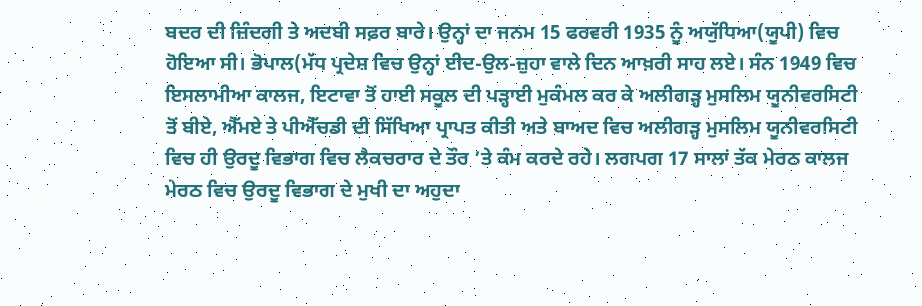ਬਦਰ ਦੀ ਜ਼ਿੰਦਗੀ ਤੇ ਅਦਬੀ ਸਫ਼ਰ ਬਾਰੇ। ਉਨ੍ਹਾਂ ਦਾ ਜਨਮ 15 ਫਰਵਰੀ 1935 ਨੂੰ ਅਯੁੱਧਿਆ(ਯੂਪੀ) ਵਿਚ ਹੋਇਆ ਸੀ। ਭੋਪਾਲ(ਮੱਧ ਪ੍ਰਦੇਸ਼ ਵਿਚ ਉਨ੍ਹਾਂ ਈਦ-ਉਲ-ਜ਼ੁਹਾ ਵਾਲੇ ਦਿਨ ਆਖ਼ਰੀ ਸਾਹ ਲਏ। ਸੰਨ 1949 ਵਿਚ ਇਸਲਾਮੀਆ ਕਾਲਜ, ਇਟਾਵਾ ਤੋਂ ਹਾਈ ਸਕੂਲ ਦੀ ਪੜ੍ਹਾਈ ਮੁਕੰਮਲ ਕਰ ਕੇ ਅਲੀਗੜ੍ਹ ਮੁਸਲਿਮ ਯੂਨੀਵਰਸਿਟੀ ਤੋਂ ਬੀਏ, ਐੱਮਏ ਤੇ ਪੀਐੱਚਡੀ ਦੀ ਸਿੱਖਿਆ ਪ੍ਰਾਪਤ ਕੀਤੀ ਅਤੇ ਬਾਅਦ ਵਿਚ ਅਲੀਗੜ੍ਹ ਮੁਸਲਿਮ ਯੂਨੀਵਰਸਿਟੀ ਵਿਚ ਹੀ ਉਰਦੂ ਵਿਭਾਗ ਵਿਚ ਲੈਕਚਰਾਰ ਦੇ ਤੌਰ ’ਤੇ ਕੰਮ ਕਰਦੇ ਰਹੇ। ਲਗਪਗ 17 ਸਾਲਾਂ ਤੱਕ ਮੇਰਠ ਕਾਲਜ ਮੇਰਠ ਵਿਚ ਉਰਦੂ ਵਿਭਾਗ ਦੇ ਮੁਖੀ ਦਾ ਅਹੁਦਾ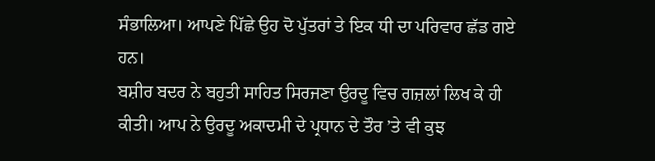ਸੰਭਾਲਿਆ। ਆਪਣੇ ਪਿੱਛੇ ਉਹ ਦੋ ਪੁੱਤਰਾਂ ਤੇ ਇਕ ਧੀ ਦਾ ਪਰਿਵਾਰ ਛੱਡ ਗਏ ਹਨ।
ਬਸ਼ੀਰ ਬਦਰ ਨੇ ਬਹੁਤੀ ਸਾਹਿਤ ਸਿਰਜਣਾ ਉਰਦੂ ਵਿਚ ਗਜ਼ਲਾਂ ਲਿਖ ਕੇ ਹੀ ਕੀਤੀ। ਆਪ ਨੇ ਉਰਦੂ ਅਕਾਦਮੀ ਦੇ ਪ੍ਰਧਾਨ ਦੇ ਤੌਰ ’ਤੇ ਵੀ ਕੁਝ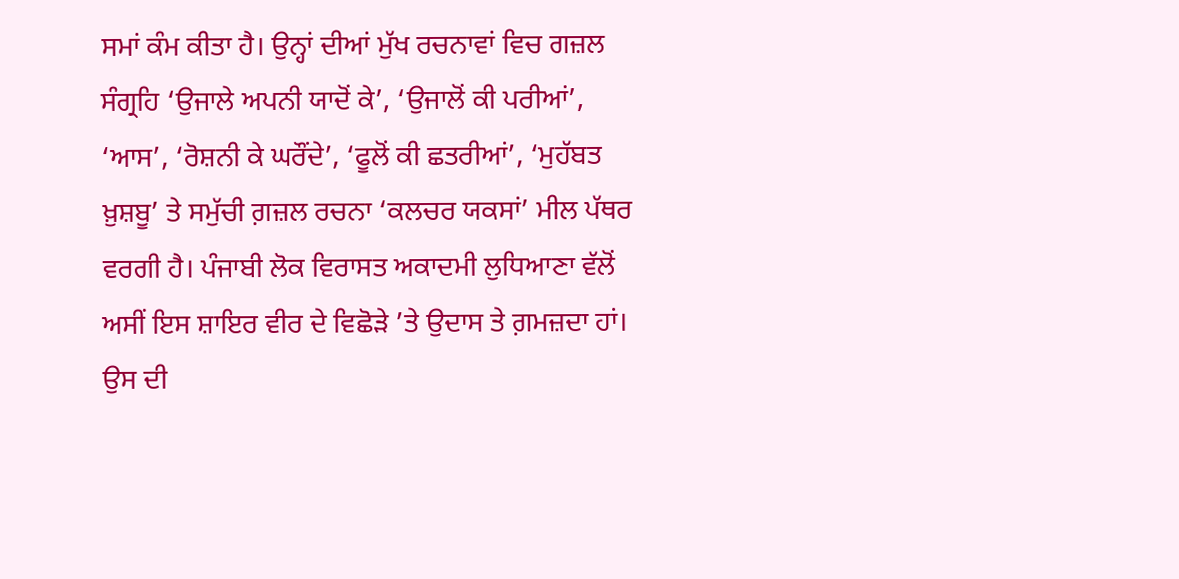ਸਮਾਂ ਕੰਮ ਕੀਤਾ ਹੈ। ਉਨ੍ਹਾਂ ਦੀਆਂ ਮੁੱਖ ਰਚਨਾਵਾਂ ਵਿਚ ਗਜ਼ਲ ਸੰਗ੍ਰਹਿ ‘ਉਜਾਲੇ ਅਪਨੀ ਯਾਦੋਂ ਕੇ’, ‘ਉਜਾਲੋਂ ਕੀ ਪਰੀਆਂ’, ‘ਆਸ’, ‘ਰੋਸ਼ਨੀ ਕੇ ਘਰੌਂਦੇ’, ‘ਫੂਲੋਂ ਕੀ ਛਤਰੀਆਂ’, ‘ਮੁਹੱਬਤ ਖ਼ੁਸ਼ਬੂ’ ਤੇ ਸਮੁੱਚੀ ਗ਼ਜ਼ਲ ਰਚਨਾ ‘ਕਲਚਰ ਯਕਸਾਂ’ ਮੀਲ ਪੱਥਰ ਵਰਗੀ ਹੈ। ਪੰਜਾਬੀ ਲੋਕ ਵਿਰਾਸਤ ਅਕਾਦਮੀ ਲੁਧਿਆਣਾ ਵੱਲੋਂ ਅਸੀਂ ਇਸ ਸ਼ਾਇਰ ਵੀਰ ਦੇ ਵਿਛੋੜੇ ’ਤੇ ਉਦਾਸ ਤੇ ਗ਼ਮਜ਼ਦਾ ਹਾਂ। ਉਸ ਦੀ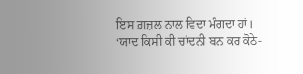ਇਸ ਗ਼ਜ਼ਲ ਨਾਲ ਵਿਦਾ ਮੰਗਦਾ ਹਾਂ।
‘ਯਾਦ ਕਿਸੀ ਕੀ ਚਾਂਦਨੀ ਬਨ ਕਰ ਕੋਠੇ-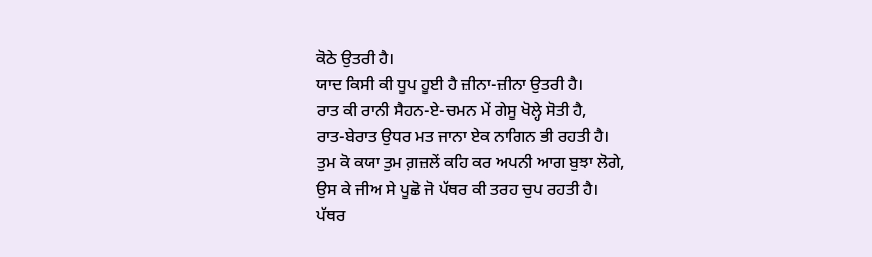ਕੋਠੇ ਉਤਰੀ ਹੈ।
ਯਾਦ ਕਿਸੀ ਕੀ ਧੂਪ ਹੂਈ ਹੈ ਜ਼ੀਨਾ-ਜ਼ੀਨਾ ਉਤਰੀ ਹੈ।
ਰਾਤ ਕੀ ਰਾਨੀ ਸੈਹਨ-ਏ-ਚਮਨ ਮੇਂ ਗੇਸੂ ਖੋਲ੍ਹੇ ਸੋਤੀ ਹੈ,
ਰਾਤ-ਬੇਰਾਤ ਉਧਰ ਮਤ ਜਾਨਾ ਏਕ ਨਾਗਿਨ ਭੀ ਰਹਤੀ ਹੈ।
ਤੁਮ ਕੋ ਕਯਾ ਤੁਮ ਗ਼ਜ਼ਲੇਂ ਕਹਿ ਕਰ ਅਪਨੀ ਆਗ ਬੁਝਾ ਲੋਗੇ,
ਉਸ ਕੇ ਜੀਅ ਸੇ ਪੂਛੋ ਜੋ ਪੱਥਰ ਕੀ ਤਰਹ ਚੁਪ ਰਹਤੀ ਹੈ।
ਪੱਥਰ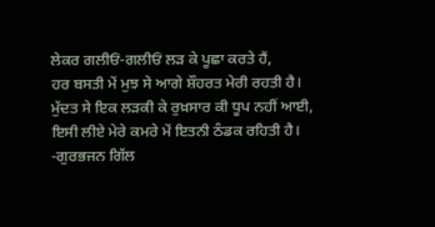ਲੇਕਰ ਗਲੀਓਂ-ਗਲੀਓਂ ਲੜ ਕੇ ਪੂਛਾ ਕਰਤੇ ਹੈਂ,
ਹਰ ਬਸਤੀ ਮੇਂ ਮੁਝ ਸੇ ਆਗੇ ਸ਼ੌਹਰਤ ਮੇਰੀ ਰਹਤੀ ਹੈ।
ਮੁੱਦਤ ਸੇ ਇਕ ਲੜਕੀ ਕੇ ਰੁਖ਼ਸਾਰ ਕੀ ਧੂਪ ਨਹੀਂ ਆਈ,
ਇਸੀ ਲੀਏ ਮੇਰੇ ਕਮਰੇ ਮੇਂ ਇਤਨੀ ਠੰਡਕ ਰਹਿਤੀ ਹੈ।
-ਗੁਰਭਜਨ ਗਿੱਲ